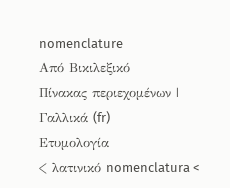nomenclature
Από Βικιλεξικό
Πίνακας περιεχομένων |
Γαλλικά (fr)
Ετυμολογία
< λατινικό nomenclatura <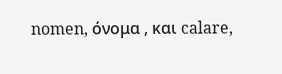nomen, όνομα , και calare,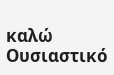καλώ
Ουσιαστικό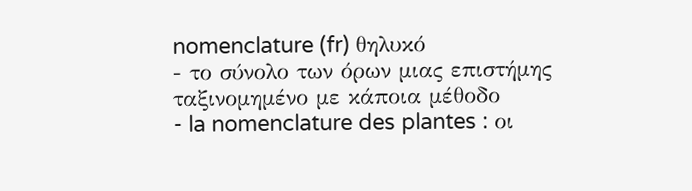nomenclature (fr) θηλυκό
- το σύνολο των όρων μιας επιστήμης ταξινομημένο με κάποια μέθοδο
- la nomenclature des plantes : οι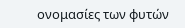ονομασίες των φυτών